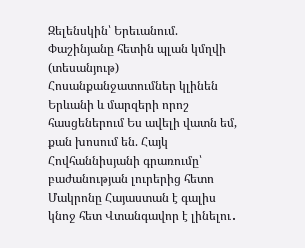Զելենսկին՝ Երեւանում. Փաշինյանը հետին պլան կմղվի (տեսանյութ) Հոսանքանջատումներ կլինեն Երևանի և մարզերի որոշ հասցեներում Ես ավելի վատն եմ, քան խոսում են. Հայկ Հովհաննիսյանի գրառումը՝ բաժանության լուրերից հետո Մակրոնը Հայաստան է գալիս կնոջ հետ Վտանգավոր է լինելու․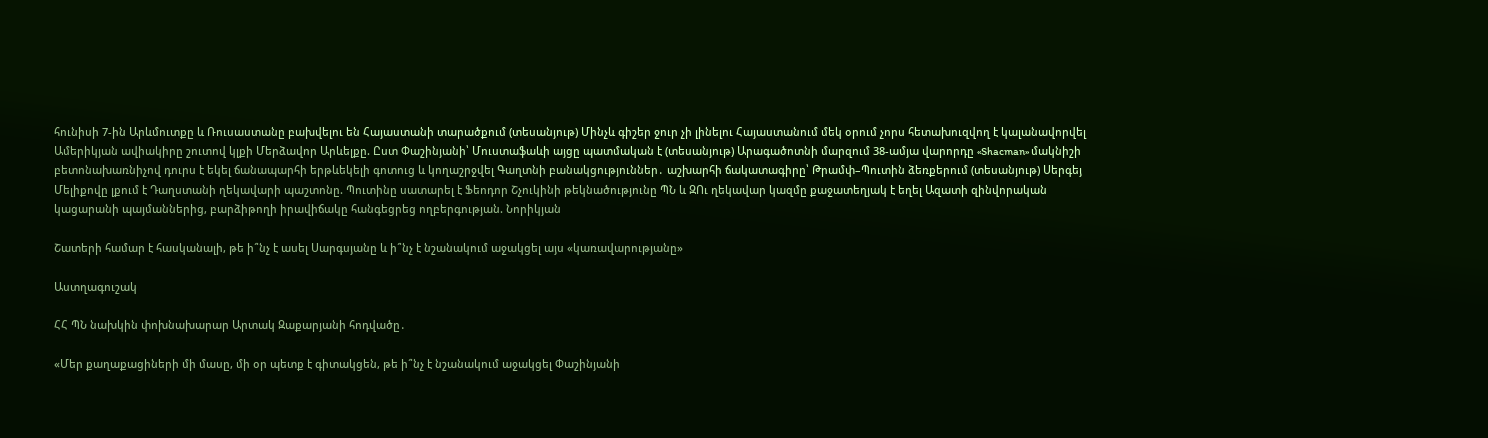հունիսի 7-ին Արևմուտքը և Ռուսաստանը բախվելու են Հայաստանի տարածքում (տեսանյութ) Մինչև գիշեր ջուր չի լինելու Հայաստանում մեկ օրում չորս հետախուզվող է կալանավորվել Ամերիկյան ավիակիրը շուտով կլքի Մերձավոր Արևելքը. Ըստ Փաշինյանի՝ Մուստաֆաևի այցը պատմական է (տեսանյութ) Արագածոտնի մարզում 38-ամյա վարորդը «Shacman» մակնիշի բետոնախառնիչով դուրս է եկել ճանապարհի երթևեկելի գոտուց և կողաշրջվել Գաղտնի բանակցություններ․ աշխարհի ճակատագիրը՝ Թրամփ–Պուտին ձեռքերում (տեսանյութ) Սերգեյ Մելիքովը լքում է Դաղստանի ղեկավարի պաշտոնը. Պուտինը սատարել է Ֆեոդոր Շչուկինի թեկնածությունը ՊՆ և ԶՈւ ղեկավար կազմը քաջատեղյակ է եղել Ազատի զինվորական կացարանի պայմաններից, բարձիթողի իրավիճակը հանգեցրեց ողբերգության. Նորիկյան

Շատերի համար է հասկանալի, թե ի՞նչ է ասել Սարգսյանը և ի՞նչ է նշանակում աջակցել այս «կառավարությանը»

Աստղագուշակ

ՀՀ ՊՆ նախկին փոխնախարար Արտակ Զաքարյանի հոդվածը․

«Մեր քաղաքացիների մի մասը, մի օր պետք է գիտակցեն, թե ի՞նչ է նշանակում աջակցել Փաշինյանի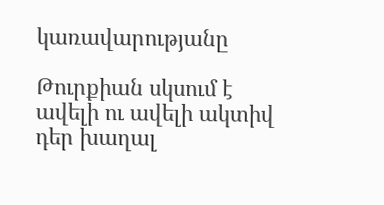կառավարությանը

Թուրքիան սկսում է ավելի ու ավելի ակտիվ դեր խաղալ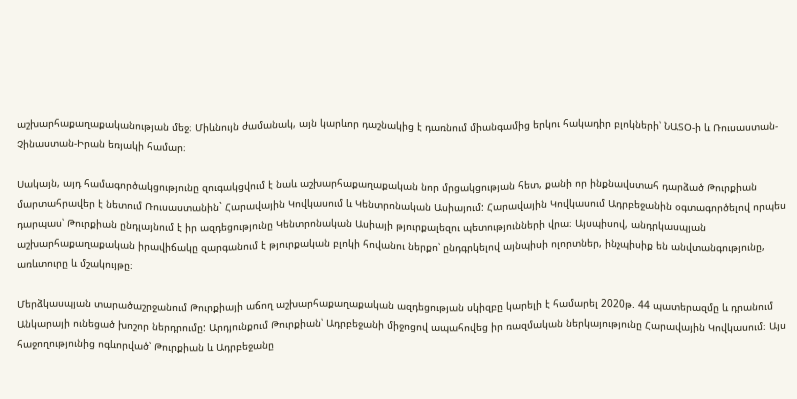աշխարհաքաղաքականության մեջ։ Միևնույն ժամանակ, այն կարևոր դաշնակից է դառնում միանգամից երկու հակադիր բլոկների՝ ՆԱՏՕ-ի և Ռուսաստան-Չինաստան-Իրան եռյակի համար։

Սակայն, այդ համագործակցությունը զուգակցվում է նաև աշխարհաքաղաքական նոր մրցակցության հետ, քանի որ ինքնավստահ դարձած Թուրքիան մարտահրավեր է նետում Ռուսաստանին` Հարավային Կովկասում և Կենտրոնական Ասիայում: Հարավային Կովկասում Ադրբեջանին օգտագործելով որպես դարպաս՝ Թուրքիան ընդլայնում է իր ազդեցությունը Կենտրոնական Ասիայի թյուրքալեզու պետությունների վրա։ Այսպիսով, անդրկասպյան աշխարհաքաղաքական իրավիճակը զարգանում է թյուրքական բլոկի հովանու ներքո՝ ընդգրկելով այնպիսի ոլորտներ, ինչպիսիք են անվտանգությունը, առևտուրը և մշակույթը։

Մերձկասպյան տարածաշրջանում Թուրքիայի աճող աշխարհաքաղաքական ազդեցության սկիզբը կարելի է համարել 2020թ. 44 պատերազմը և դրանում Անկարայի ունեցած խոշոր ներդրումը: Արդյունքում Թուրքիան՝ Ադրբեջանի միջոցով ապահովեց իր ռազմական ներկայությունը Հարավային Կովկասում։ Այս հաջողությունից ոգևորված՝ Թուրքիան և Ադրբեջանը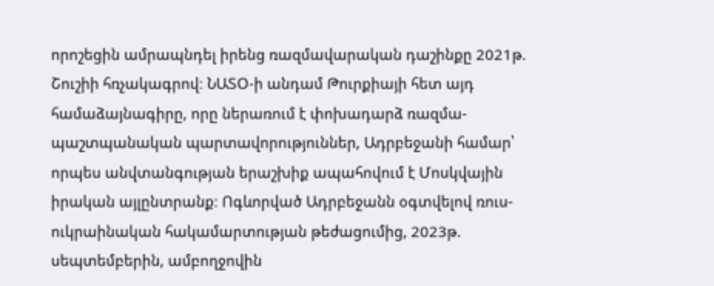որոշեցին ամրապնդել իրենց ռազմավարական դաշինքը 2021թ. Շուշիի հռչակագրով։ ՆԱՏՕ-ի անդամ Թուրքիայի հետ այդ համաձայնագիրը, որը ներառում է փոխադարձ ռազմա-պաշտպանական պարտավորություններ, Ադրբեջանի համար՝ որպես անվտանգության երաշխիք ապահովում է Մոսկվային իրական այլընտրանք։ Ոգևորված Ադրբեջանն օգտվելով ռուս-ուկրաինական հակամարտության թեժացումից, 2023թ. սեպտեմբերին, ամբողջովին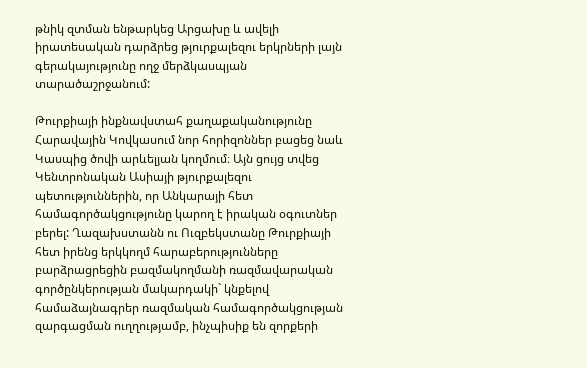թնիկ զտման ենթարկեց Արցախը և ավելի իրատեսական դարձրեց թյուրքալեզու երկրների լայն գերակայությունը ողջ մերձկասպյան տարածաշրջանում:

Թուրքիայի ինքնավստահ քաղաքականությունը Հարավային Կովկասում նոր հորիզոններ բացեց նաև Կասպից ծովի արևելյան կողմում։ Այն ցույց տվեց Կենտրոնական Ասիայի թյուրքալեզու պետություններին, որ Անկարայի հետ համագործակցությունը կարող է իրական օգուտներ բերել: Ղազախստանն ու Ուզբեկստանը Թուրքիայի հետ իրենց երկկողմ հարաբերությունները բարձրացրեցին բազմակողմանի ռազմավարական գործընկերության մակարդակի` կնքելով համաձայնագրեր ռազմական համագործակցության զարգացման ուղղությամբ, ինչպիսիք են զորքերի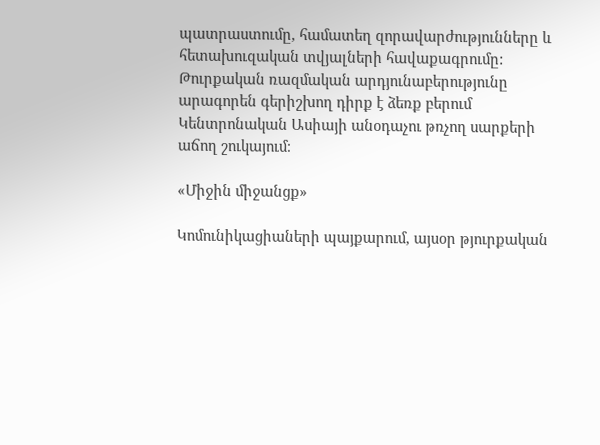պատրաստումը, համատեղ զորավարժությունները և հետախուզական տվյալների հավաքագրումը: Թուրքական ռազմական արդյունաբերությունը արագորեն գերիշխող դիրք է ձեռք բերում Կենտրոնական Ասիայի անօդաչու թռչող սարքերի աճող շուկայում։

«Միջին միջանցք»

Կոմունիկացիաների պայքարում, այսօր թյուրքական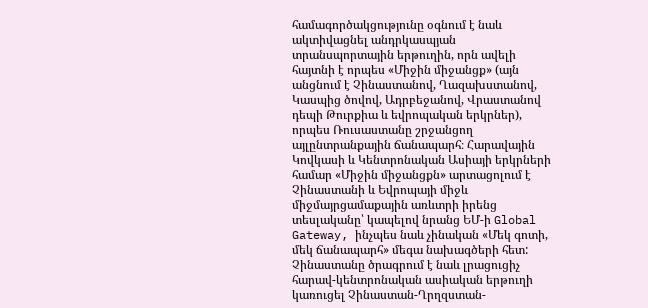համագործակցությունը օգնում է նաև ակտիվացնել անդրկասպյան տրանսպորտային երթուղին, որն ավելի հայտնի է որպես «Միջին միջանցք» (այն անցնում է Չինաստանով, Ղազախստանով, Կասպից ծովով, Ադրբեջանով, Վրաստանով դեպի Թուրքիա և եվրոպական երկրներ), որպես Ռուսաստանը շրջանցող այլընտրանքային ճանապարհ։ Հարավային Կովկասի և Կենտրոնական Ասիայի երկրների համար «Միջին միջանցքն» արտացոլում է Չինաստանի և Եվրոպայի միջև միջմայրցամաքային առևտրի իրենց տեսլականը՝ կապելով նրանց ԵՄ-ի Global Gateway, ինչպես նաև չինական «Մեկ գոտի, մեկ ճանապարհ» մեգա նախագծերի հետ: Չինաստանը ծրագրում է նաև լրացուցիչ հարավ-կենտրոնական ասիական երթուղի կառուցել Չինաստան-Ղրղզստան-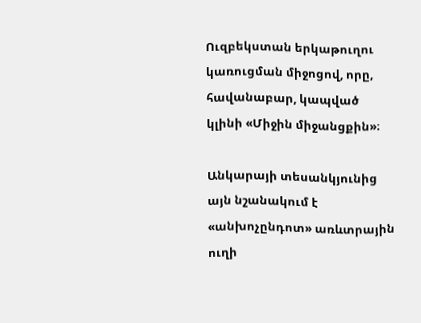Ուզբեկստան երկաթուղու կառուցման միջոցով, որը, հավանաբար, կապված կլինի «Միջին միջանցքին»։

Անկարայի տեսանկյունից այն նշանակում է «անխոչընդոտ» առևտրային ուղի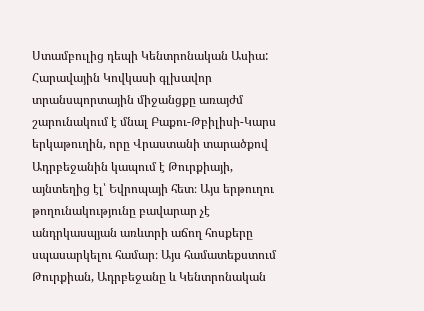Ստամբուլից դեպի Կենտրոնական Ասիա: Հարավային Կովկասի գլխավոր տրանսպորտային միջանցքը առայժմ շարունակում է մնալ Բաքու-Թբիլիսի-Կարս երկաթուղին, որը Վրաստանի տարածքով Ադրբեջանին կապում է Թուրքիայի, այնտեղից էլ՝ Եվրոպայի հետ։ Այս երթուղու թողունակությունը բավարար չէ անդրկասպյան առևտրի աճող հոսքերը սպասարկելու համար։ Այս համատեքստում Թուրքիան, Ադրբեջանը և Կենտրոնական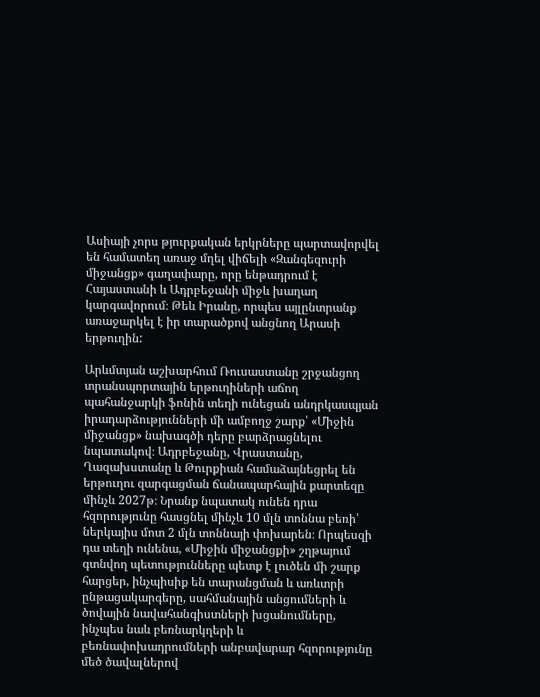Ասիայի չորս թյուրքական երկրները պարտավորվել են համատեղ առաջ մղել վիճելի «Զանգեզուրի միջանցք» գաղափարը, որը ենթադրում է Հայաստանի և Ադրբեջանի միջև խաղաղ կարգավորում։ Թեև Իրանը, որպես այլընտրանք առաջարկել է իր տարածքով անցնող Արասի երթուղին:

Արևմտյան աշխարհում Ռուսաստանը շրջանցող տրանսպորտային երթուղիների աճող պահանջարկի ֆոնին տեղի ունեցան անդրկասպյան իրադարձությունների մի ամբողջ շարք՝ «Միջին միջանցք» նախագծի դերը բարձրացնելու նպատակով։ Ադրբեջանը, Վրաստանը, Ղազախստանը և Թուրքիան համաձայնեցրել են երթուղու զարգացման ճանապարհային քարտեզը մինչև 2027թ։ Նրանք նպատակ ունեն դրա հզորությունը հասցնել մինչև 10 մլն տոննա բեռի՝ ներկայիս մոտ 2 մլն տոննայի փոխարեն։ Որպեսզի դա տեղի ունենա, «Միջին միջանցքի» շղթայում գտնվող պետությունները պետք է լուծեն մի շարք հարցեր, ինչպիսիք են տարանցման և առևտրի ընթացակարգերը, սահմանային անցումների և ծովային նավահանգիստների խցանումները, ինչպես նաև բեռնարկղերի և բեռնափոխադրումների անբավարար հզորությունը մեծ ծավալներով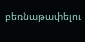բեռնաթափելու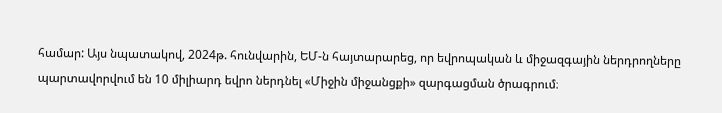համար: Այս նպատակով, 2024թ. հունվարին, ԵՄ-ն հայտարարեց, որ եվրոպական և միջազգային ներդրողները պարտավորվում են 10 միլիարդ եվրո ներդնել «Միջին միջանցքի» զարգացման ծրագրում։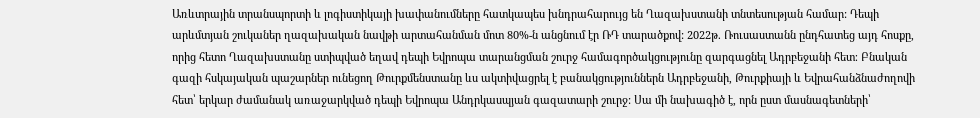Առևտրային տրանսպորտի և լոգիստիկայի խափանումները հատկապես խնդրահարույց են Ղազախստանի տնտեսության համար: Դեպի արևմտյան շուկաներ ղազախական նավթի արտահանման մոտ 80%-ն անցնում էր ՌԴ տարածքով: 2022թ. Ռուսաստանն ընդհատեց այդ հոսքը, որից հետո Ղազախստանը ստիպված եղավ դեպի Եվրոպա տարանցման շուրջ համագործակցությունը զարգացնել Ադրբեջանի հետ։ Բնական գազի հսկայական պաշարներ ունեցող Թուրքմենստանը ևս ակտիվացրել է բանակցություններն Ադրբեջանի, Թուրքիայի և Եվրահանձնաժողովի հետ՝ երկար ժամանակ առաջարկված դեպի Եվրոպա Անդրկասպյան գազատարի շուրջ: Սա մի նախագիծ է, որն ըստ մասնագետների՝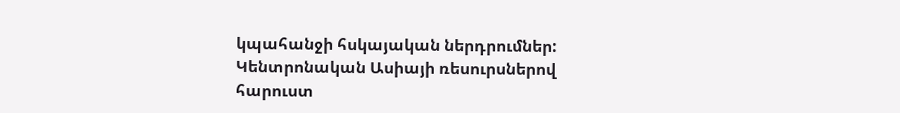կպահանջի հսկայական ներդրումներ: Կենտրոնական Ասիայի ռեսուրսներով հարուստ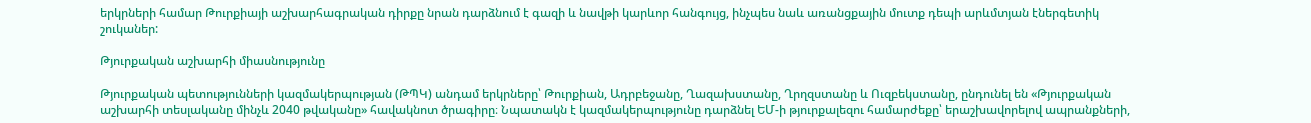երկրների համար Թուրքիայի աշխարհագրական դիրքը նրան դարձնում է գազի և նավթի կարևոր հանգույց, ինչպես նաև առանցքային մուտք դեպի արևմտյան էներգետիկ շուկաներ:

Թյուրքական աշխարհի միասնությունը

Թյուրքական պետությունների կազմակերպության (ԹՊԿ) անդամ երկրները՝ Թուրքիան, Ադրբեջանը, Ղազախստանը, Ղրղզստանը և Ուզբեկստանը, ընդունել են «Թյուրքական աշխարհի տեսլականը մինչև 2040 թվականը» հավակնոտ ծրագիրը։ Նպատակն է կազմակերպությունը դարձնել ԵՄ-ի թյուրքալեզու համարժեքը՝ երաշխավորելով ապրանքների,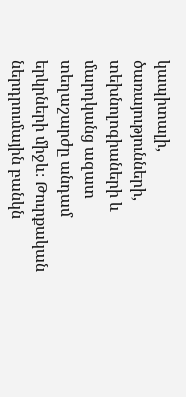կապիտալի, ծառայությունների, տեխնոլոգիաների և մարդկանց ազատ տեղաշարժը անդամ երկրների միջև։ Թուրքական ներդրումային բանկն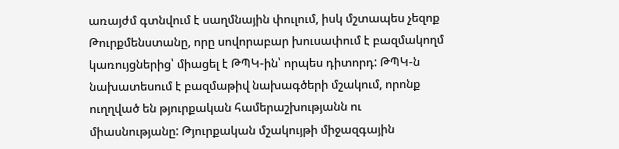առայժմ գտնվում է սաղմնային փուլում, իսկ մշտապես չեզոք Թուրքմենստանը, որը սովորաբար խուսափում է բազմակողմ կառույցներից՝ միացել է ԹՊԿ-ին՝ որպես դիտորդ: ԹՊԿ-ն նախատեսում է բազմաթիվ նախագծերի մշակում, որոնք ուղղված են թյուրքական համերաշխությանն ու միասնությանը: Թյուրքական մշակույթի միջազգային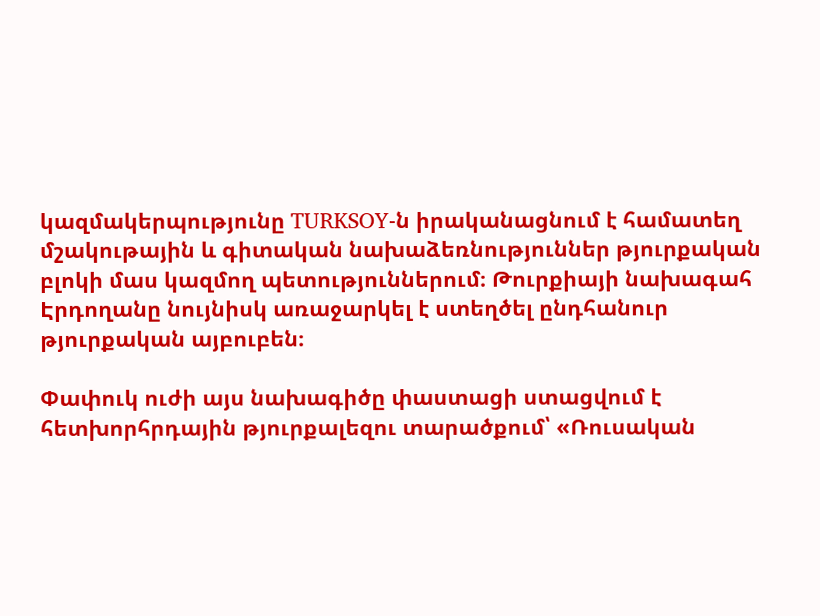կազմակերպությունը TURKSOY-ն իրականացնում է համատեղ մշակութային և գիտական նախաձեռնություններ թյուրքական բլոկի մաս կազմող պետություններում։ Թուրքիայի նախագահ Էրդողանը նույնիսկ առաջարկել է ստեղծել ընդհանուր թյուրքական այբուբեն։

Փափուկ ուժի այս նախագիծը փաստացի ստացվում է հետխորհրդային թյուրքալեզու տարածքում՝ «Ռուսական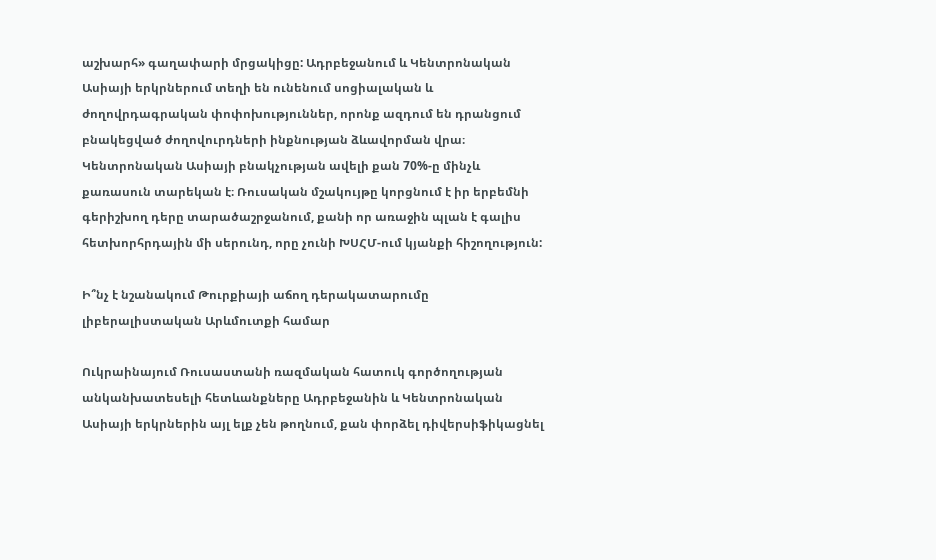աշխարհ» գաղափարի մրցակիցը: Ադրբեջանում և Կենտրոնական Ասիայի երկրներում տեղի են ունենում սոցիալական և ժողովրդագրական փոփոխություններ, որոնք ազդում են դրանցում բնակեցված ժողովուրդների ինքնության ձևավորման վրա։ Կենտրոնական Ասիայի բնակչության ավելի քան 70%-ը մինչև քառասուն տարեկան է։ Ռուսական մշակույթը կորցնում է իր երբեմնի գերիշխող դերը տարածաշրջանում, քանի որ առաջին պլան է գալիս հետխորհրդային մի սերունդ, որը չունի ԽՍՀՄ-ում կյանքի հիշողություն:

Ի՞նչ է նշանակում Թուրքիայի աճող դերակատարումը լիբերալիստական Արևմուտքի համար

Ուկրաինայում Ռուսաստանի ռազմական հատուկ գործողության անկանխատեսելի հետևանքները Ադրբեջանին և Կենտրոնական Ասիայի երկրներին այլ ելք չեն թողնում, քան փորձել դիվերսիֆիկացնել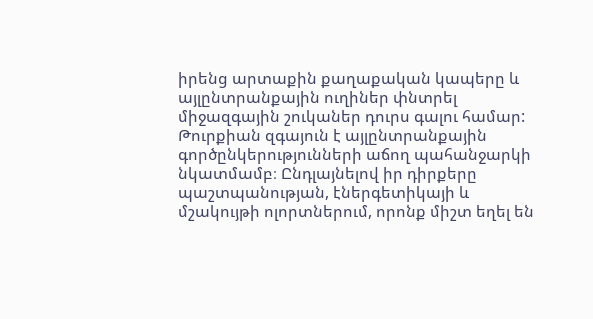իրենց արտաքին քաղաքական կապերը և այլընտրանքային ուղիներ փնտրել միջազգային շուկաներ դուրս գալու համար: Թուրքիան զգայուն է այլընտրանքային գործընկերությունների աճող պահանջարկի նկատմամբ։ Ընդլայնելով իր դիրքերը պաշտպանության, էներգետիկայի և մշակույթի ոլորտներում, որոնք միշտ եղել են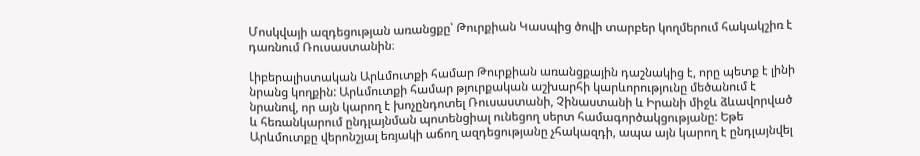Մոսկվայի ազդեցության առանցքը՝ Թուրքիան Կասպից ծովի տարբեր կողմերում հակակշիռ է դառնում Ռուսաստանին։

Լիբերալիստական Արևմուտքի համար Թուրքիան առանցքային դաշնակից է, որը պետք է լինի նրանց կողքին: Արևմուտքի համար թյուրքական աշխարհի կարևորությունը մեծանում է նրանով, որ այն կարող է խոչընդոտել Ռուսաստանի, Չինաստանի և Իրանի միջև ձևավորված և հեռանկարում ընդլայնման պոտենցիալ ունեցող սերտ համագործակցությանը: Եթե Արևմուտքը վերոնշյալ եռյակի աճող ազդեցությանը չհակազդի, ապա այն կարող է ընդլայնվել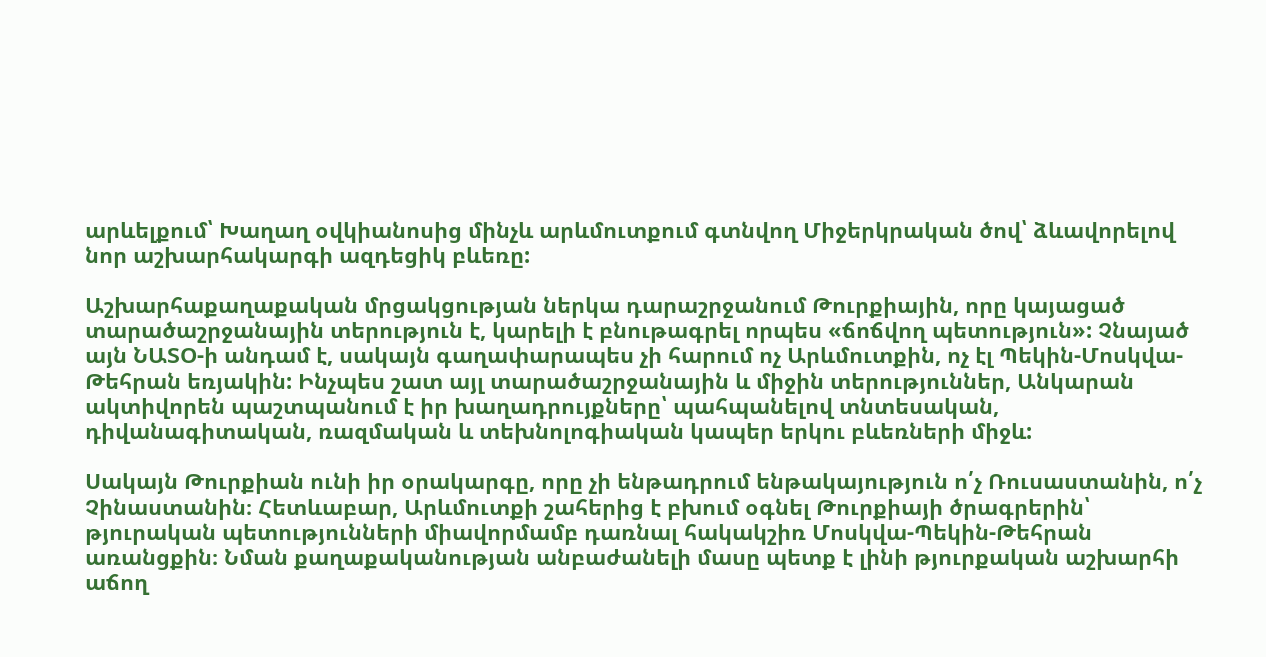արևելքում՝ Խաղաղ օվկիանոսից մինչև արևմուտքում գտնվող Միջերկրական ծով՝ ձևավորելով նոր աշխարհակարգի ազդեցիկ բևեռը:

Աշխարհաքաղաքական մրցակցության ներկա դարաշրջանում Թուրքիային, որը կայացած տարածաշրջանային տերություն է, կարելի է բնութագրել որպես «ճոճվող պետություն»: Չնայած այն ՆԱՏՕ-ի անդամ է, սակայն գաղափարապես չի հարում ոչ Արևմուտքին, ոչ էլ Պեկին-Մոսկվա-Թեհրան եռյակին: Ինչպես շատ այլ տարածաշրջանային և միջին տերություններ, Անկարան ակտիվորեն պաշտպանում է իր խաղադրույքները՝ պահպանելով տնտեսական, դիվանագիտական, ռազմական և տեխնոլոգիական կապեր երկու բևեռների միջև:

Սակայն Թուրքիան ունի իր օրակարգը, որը չի ենթադրում ենթակայություն ո՛չ Ռուսաստանին, ո՛չ Չինաստանին։ Հետևաբար, Արևմուտքի շահերից է բխում օգնել Թուրքիայի ծրագրերին՝ թյուրական պետությունների միավորմամբ դառնալ հակակշիռ Մոսկվա-Պեկին-Թեհրան առանցքին։ Նման քաղաքականության անբաժանելի մասը պետք է լինի թյուրքական աշխարհի աճող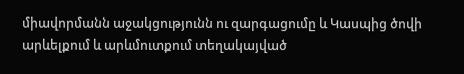միավորմանն աջակցությունն ու զարգացումը և Կասպից ծովի արևելքում և արևմուտքում տեղակայված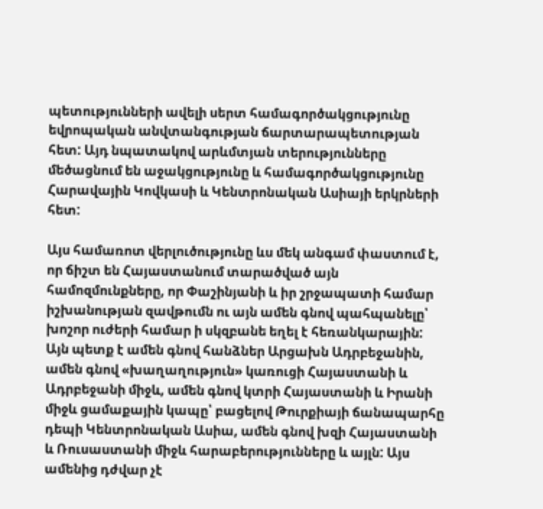պետությունների ավելի սերտ համագործակցությունը եվրոպական անվտանգության ճարտարապետության հետ: Այդ նպատակով արևմտյան տերությունները մեծացնում են աջակցությունը և համագործակցությունը Հարավային Կովկասի և Կենտրոնական Ասիայի երկրների հետ:

Այս համառոտ վերլուծությունը ևս մեկ անգամ փաստում է, որ ճիշտ են Հայաստանում տարածված այն համոզմունքները, որ Փաշինյանի և իր շրջապատի համար իշխանության զավթումն ու այն ամեն գնով պահպանելը՝ խոշոր ուժերի համար ի սկզբանե եղել է հեռանկարային: Այն պետք է ամեն գնով հանձներ Արցախն Ադրբեջանին, ամեն գնով «խաղաղություն» կառուցի Հայաստանի և Ադրբեջանի միջև, ամեն գնով կտրի Հայաստանի և Իրանի միջև ցամաքային կապը՝ բացելով Թուրքիայի ճանապարհը դեպի Կենտրոնական Ասիա, ամեն գնով խզի Հայաստանի և Ռուսաստանի միջև հարաբերությունները և այլն: Այս ամենից դժվար չէ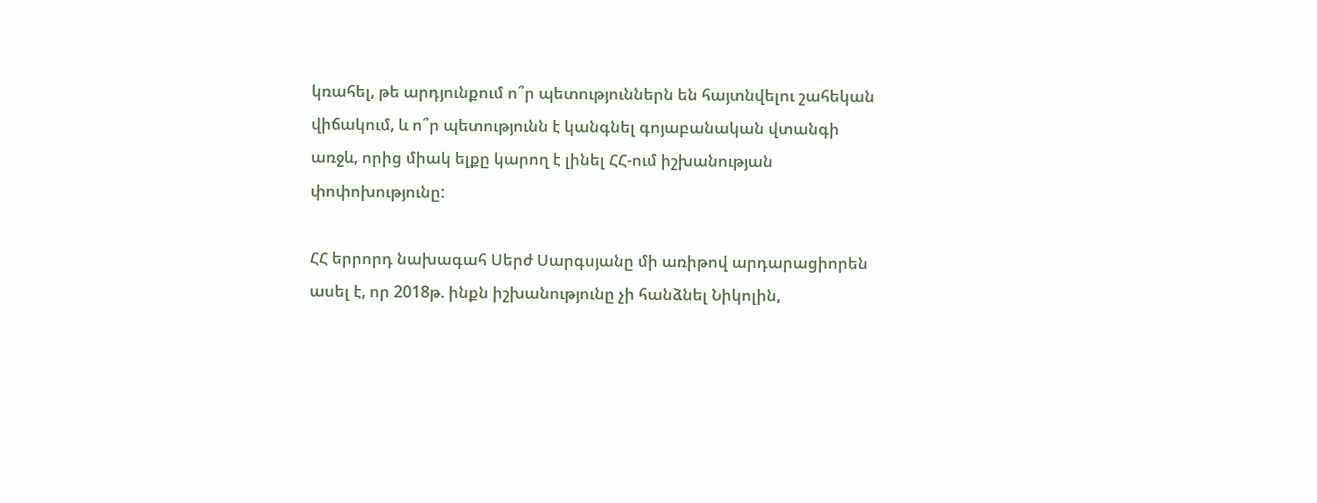կռահել, թե արդյունքում ո՞ր պետություններն են հայտնվելու շահեկան վիճակում, և ո՞ր պետությունն է կանգնել գոյաբանական վտանգի առջև, որից միակ ելքը կարող է լինել ՀՀ-ում իշխանության փոփոխությունը:

ՀՀ երրորդ նախագահ Սերժ Սարգսյանը մի առիթով արդարացիորեն ասել է, որ 2018թ. ինքն իշխանությունը չի հանձնել Նիկոլին,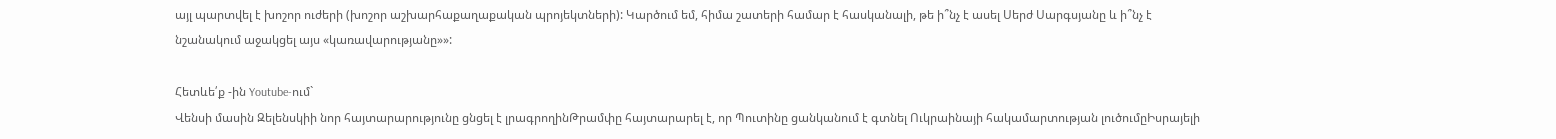այլ պարտվել է խոշոր ուժերի (խոշոր աշխարհաքաղաքական պրոյեկտների): Կարծում եմ, հիմա շատերի համար է հասկանալի, թե ի՞նչ է ասել Սերժ Սարգսյանը և ի՞նչ է նշանակում աջակցել այս «կառավարությանը»»:

Հետևե՛ք -ին Youtube-ում`
Վենսի մասին Զելենսկիի նոր հայտարարությունը ցնցել է լրագրողինԹրամփը հայտարարել է, որ Պուտինը ցանկանում է գտնել Ուկրաինայի հակամարտության լուծումըԻսրայելի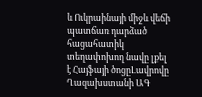և Ուկրաինայի միջև վեճի պատճառ դարձած հացահատիկ տեղափոխող նավը լքել է Հայֆայի ծոցըԼավրովը Ղազախստանի ԱԳ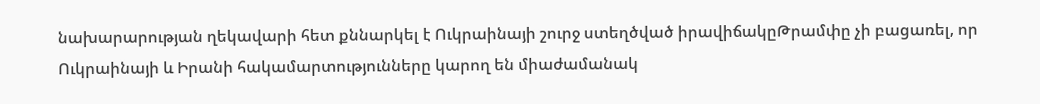նախարարության ղեկավարի հետ քննարկել է Ուկրաինայի շուրջ ստեղծված իրավիճակըԹրամփը չի բացառել, որ Ուկրաինայի և Իրանի հակամարտությունները կարող են միաժամանակ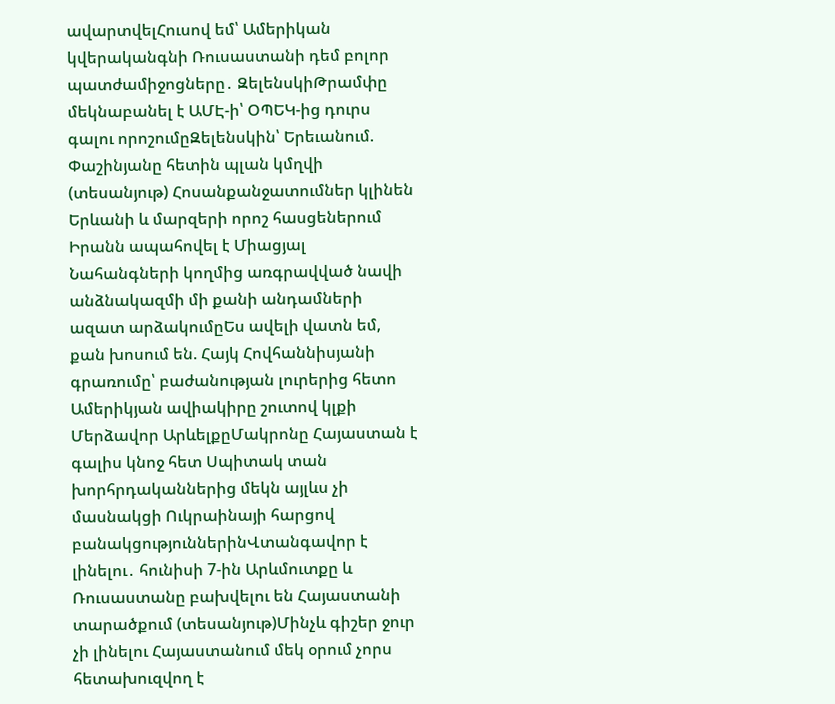ավարտվելՀուսով եմ՝ Ամերիկան կվերականգնի Ռուսաստանի դեմ բոլոր պատժամիջոցները․ ԶելենսկիԹրամփը մեկնաբանել է ԱՄԷ-ի՝ ՕՊԵԿ-ից դուրս գալու որոշումըԶելենսկին՝ Երեւանում. Փաշինյանը հետին պլան կմղվի (տեսանյութ) Հոսանքանջատումներ կլինեն Երևանի և մարզերի որոշ հասցեներում Իրանն ապահովել է Միացյալ Նահանգների կողմից առգրավված նավի անձնակազմի մի քանի անդամների ազատ արձակումըԵս ավելի վատն եմ, քան խոսում են. Հայկ Հովհաննիսյանի գրառումը՝ բաժանության լուրերից հետո Ամերիկյան ավիակիրը շուտով կլքի Մերձավոր ԱրևելքըՄակրոնը Հայաստան է գալիս կնոջ հետ Սպիտակ տան խորհրդականներից մեկն այլևս չի մասնակցի Ուկրաինայի հարցով բանակցություններինՎտանգավոր է լինելու․ հունիսի 7-ին Արևմուտքը և Ռուսաստանը բախվելու են Հայաստանի տարածքում (տեսանյութ)Մինչև գիշեր ջուր չի լինելու Հայաստանում մեկ օրում չորս հետախուզվող է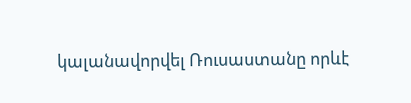կալանավորվել Ռուսաստանը որևէ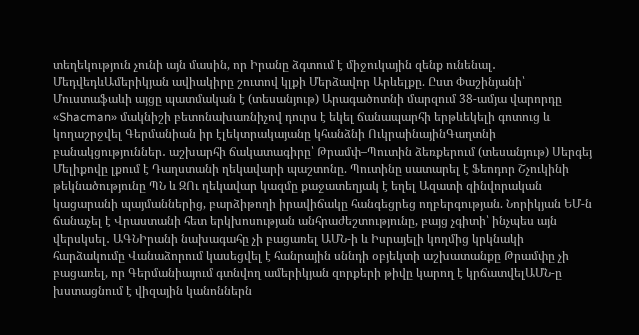տեղեկություն չունի այն մասին, որ Իրանը ձգտում է միջուկային զենք ունենալ․ ՄեդվեդևԱմերիկյան ավիակիրը շուտով կլքի Մերձավոր Արևելքը. Ըստ Փաշինյանի՝ Մուստաֆաևի այցը պատմական է (տեսանյութ) Արագածոտնի մարզում 38-ամյա վարորդը «Shacman» մակնիշի բետոնախառնիչով դուրս է եկել ճանապարհի երթևեկելի գոտուց և կողաշրջվել Գերմանիան իր էլեկտրակայանը կհանձնի ՈւկրաինայինԳաղտնի բանակցություններ․ աշխարհի ճակատագիրը՝ Թրամփ–Պուտին ձեռքերում (տեսանյութ) Սերգեյ Մելիքովը լքում է Դաղստանի ղեկավարի պաշտոնը. Պուտինը սատարել է Ֆեոդոր Շչուկինի թեկնածությունը ՊՆ և ԶՈւ ղեկավար կազմը քաջատեղյակ է եղել Ազատի զինվորական կացարանի պայմաններից, բարձիթողի իրավիճակը հանգեցրեց ողբերգության. Նորիկյան ԵՄ-ն ճանաչել է Վրաստանի հետ երկխոսության անհրաժեշտությունը, բայց չգիտի՝ ինչպես այն վերսկսել․ ԱԳՆԻրանի նախագահը չի բացառել ԱՄՆ-ի և Իսրայելի կողմից կրկնակի հարձակումը Վանաձորում կասեցվել է հանրային սննդի օբյեկտի աշխատանքը Թրամփը չի բացառել, որ Գերմանիայում գտնվող ամերիկյան զորքերի թիվը կարող է կրճատվելԱՄՆ-ը խստացնում է վիզային կանոններն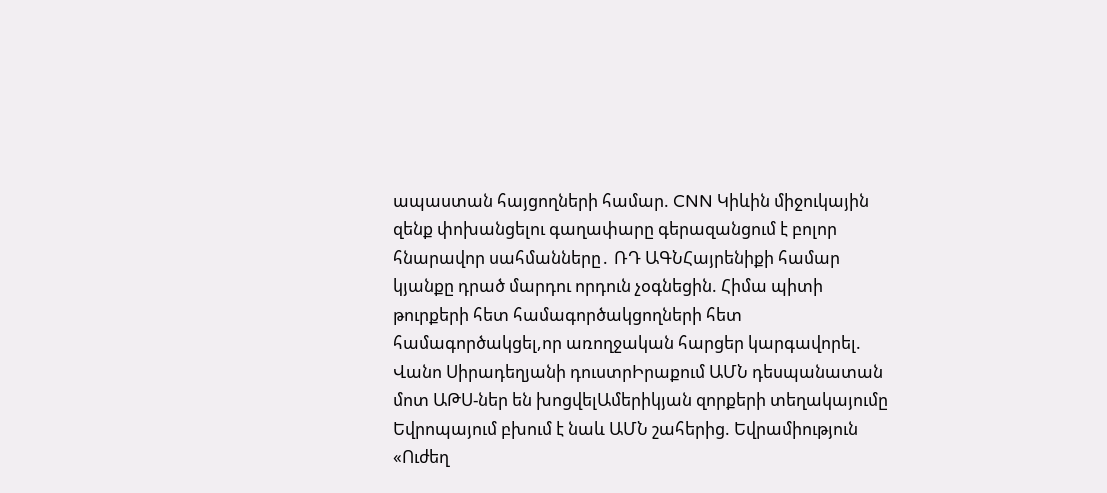ապաստան հայցողների համար. CNN Կիևին միջուկային զենք փոխանցելու գաղափարը գերազանցում է բոլոր հնարավոր սահմանները․ ՌԴ ԱԳՆՀայրենիքի համար կյանքը դրած մարդու որդուն չօգնեցին. Հիմա պիտի թուրքերի հետ համագործակցողների հետ համագործակցել,որ առողջական հարցեր կարգավորել. Վանո Սիրադեղյանի դուստրԻրաքում ԱՄՆ դեսպանատան մոտ ԱԹՍ-ներ են խոցվելԱմերիկյան զորքերի տեղակայումը Եվրոպայում բխում է նաև ԱՄՆ շահերից. Եվրամիություն «Ուժեղ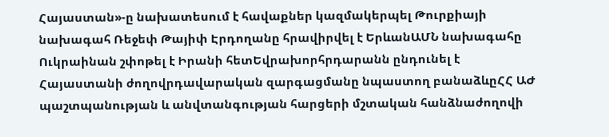Հայաստան»-ը նախատեսում է հավաքներ կազմակերպել Թուրքիայի նախագահ Ռեջեփ Թայիփ Էրդողանը հրավիրվել է ԵրևանԱՄՆ նախագահը Ուկրաինան շփոթել է Իրանի հետԵվրախորհրդարանն ընդունել է Հայաստանի ժողովրդավարական զարգացմանը նպաստող բանաձևըՀՀ ԱԺ պաշտպանության և անվտանգության հարցերի մշտական հանձնաժողովի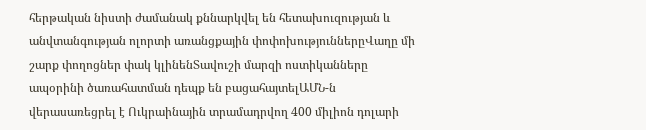հերթական նիստի ժամանակ քննարկվել են հետախուզության և անվտանգության ոլորտի առանցքային փոփոխություններըՎաղը մի շարք փողոցներ փակ կլինենՏավուշի մարզի ոստիկանները ապօրինի ծառահատման դեպք են բացահայտելԱՄՆ-ն վերասառեցրել է Ուկրաինային տրամադրվող 400 միլիոն դոլարի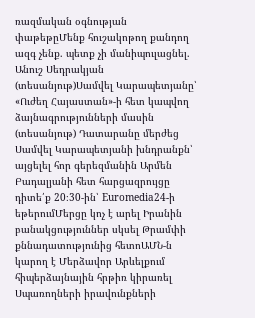ռազմական օգնության փաթեթըՄենք հուշակոթող քանդող ազգ չենք. պետք չի մանիպուլացնել. Անուշ Սեդրակյան (տեսանյութ)Սամվել Կարապետյանը՝ «Ուժեղ Հայաստան»-ի հետ կապվող ձայնագրությունների մասին (տեսանյութ) Դատարանը մերժեց Սամվել Կարապետյանի խնդրանքն՝ այցելել հոր գերեզմանին Արմեն Բադալյանի հետ հարցազրույցը դիտե՛ք 20։30-ին՝ Euromedia24-ի եթերումՄերցը կոչ է արել Իրանին բանակցություններ սկսել Թրամփի քննադատությունից հետոԱՄՆ-ն կարող է Մերձավոր Արևելքում հիպերձայնային հրթիռ կիրառել Սպառողների իրավունքների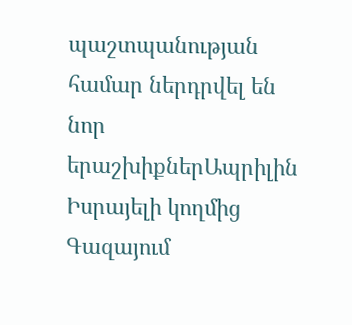պաշտպանության համար ներդրվել են նոր երաշխիքներԱպրիլին Իսրայելի կողմից Գազայում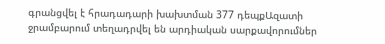գրանցվել է հրադադարի խախտման 377 դեպքԱզատի ջրամբարում տեղադրվել են արդիական սարքավորումներ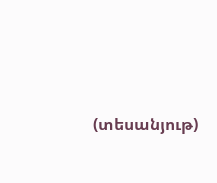(տեսանյութ)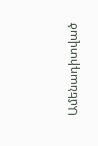Ամենադիտված